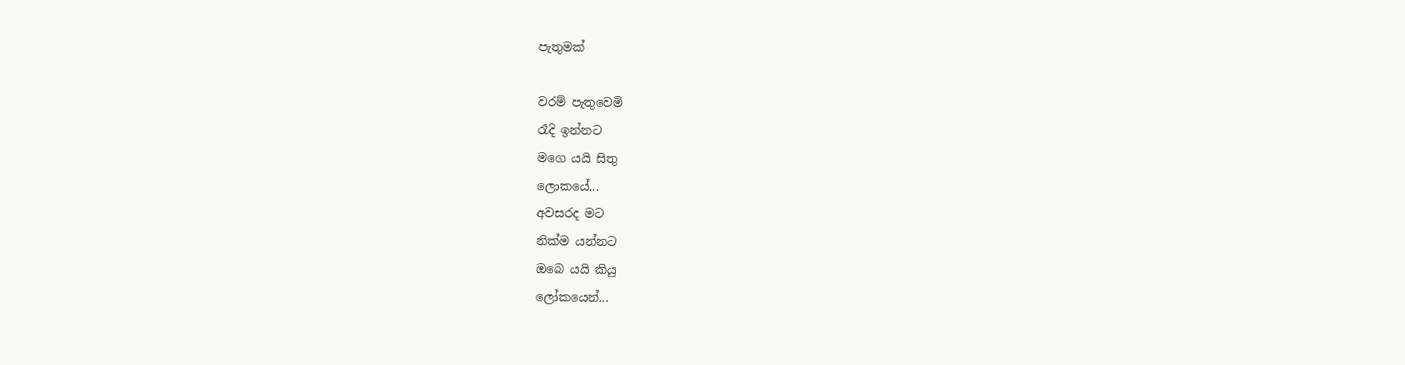පැතුමක්

වරම් පැතුවෙමි
රෑදි ඉන්නට
මගෙ යයි සිතු
ලොකයේ...
අවසරද මට
නික්ම යන්නට
ඔබෙ යයි කියු
ලෝකයෙන්...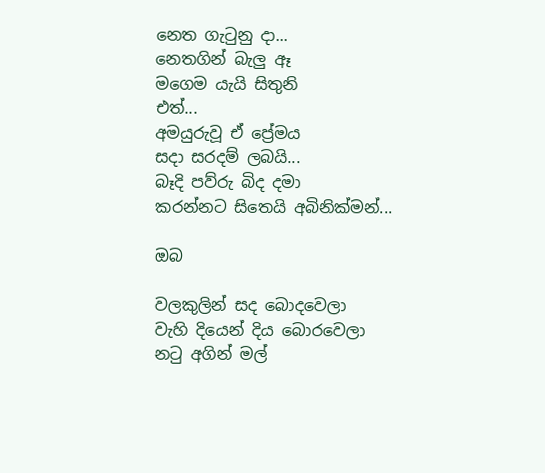නෙත ගැටුනු දා...
නෙතගින් බැලු ඈ
මගෙම යැයි සිතුනි
එත්...
අමයුරුවූ ඒ ප්‍රේමය
සදා සරදම් ලබයි...
බෑදි පව්රු බිද දමා
කරන්නට සිතෙයි අබිනික්මන්...

ඔබ

වලකුලින් සද බොදවෙලා
වැහි දියෙන් දිය බොරවෙලා
නටු අගින් මල්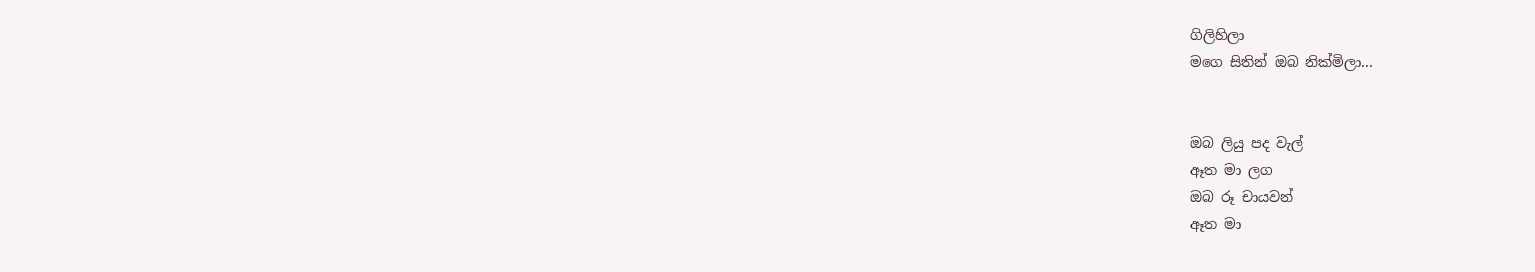ගිලිහිලා
මගෙ සිතින් ඔබ නික්මිලා...


ඔබ ලියු පද වැල්
ඈත මා ලග
ඔබ රූ චායවන්
ඈත මා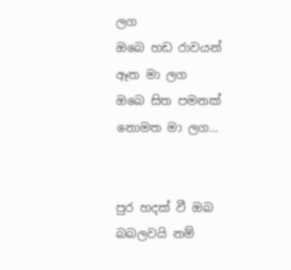ලග
ඔබෙ හඩ රාවයන්
ඈත මා ලග
ඔබෙ සිත පමනක්
නොමත මා ලග...


පුර හදක් වී ඔබ
බබලවයි නම්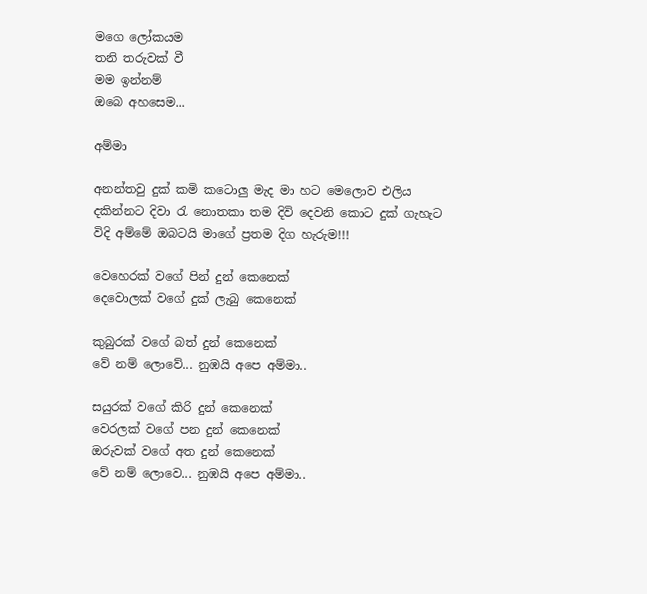මගෙ ලෝකයම
තනි තරුවක් වී
මම ඉන්නම්
ඔබෙ අහසෙම...

අම්මා

අනන්තවු දුක් කමි කටොලු මැද මා හට මෙලොව එලිය දකින්නට දිවා රැ නොතකා තම දිවි දෙවනි කොට දුක් ගැහැට විදි අම්මේ ඔබටයි මාගේ ප්‍රතම දිග හැරුම!!!

වෙහෙරක් වගේ පින් දුන් කෙනෙක්
දෙවොලක් වගේ දුක් ලැබු කෙනෙක්

කුබුරක් වගේ බත් දුන් කෙනෙක්
වේ නම් ලොවේ... නුඹයි අපෙ අම්මා..

සයුරක් වගේ කිරි දුන් කෙනෙක්
වෙරලක් වගේ පන දුන් කෙනෙක්
ඔරුවක් වගේ අත දුන් කෙනෙක්
වේ නම් ලොවෙ... නුඹයි අපෙ අම්මා..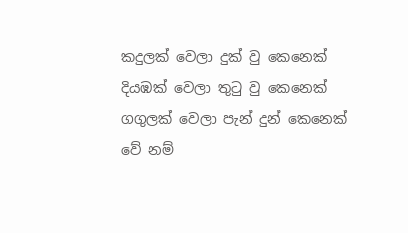කදුලක් වෙලා දුක් වු කෙනෙක්
දියඹක් වෙලා තුටු වු කෙනෙක්
ගගුලක් වෙලා පැන් දුන් කෙනෙක්
වේ නම්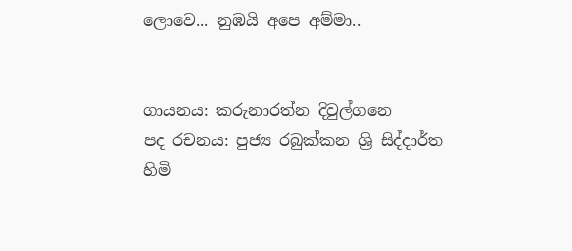ලොවෙ... නුඹයි අපෙ අම්මා..


ගායනය: කරුනාරත්න දිවුල්ගනෙ
පද රචනය: පුජ්‍ය රබුක්කන ශ්‍රි සිද්දාර්ත හිමි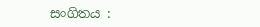සංගිතය :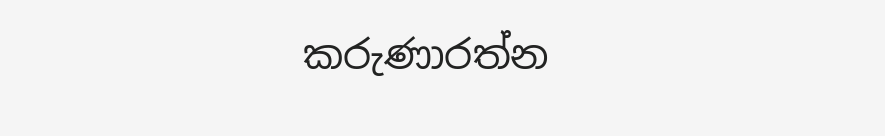කරුණාරත්න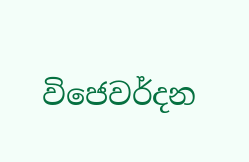විජෙවර්දන